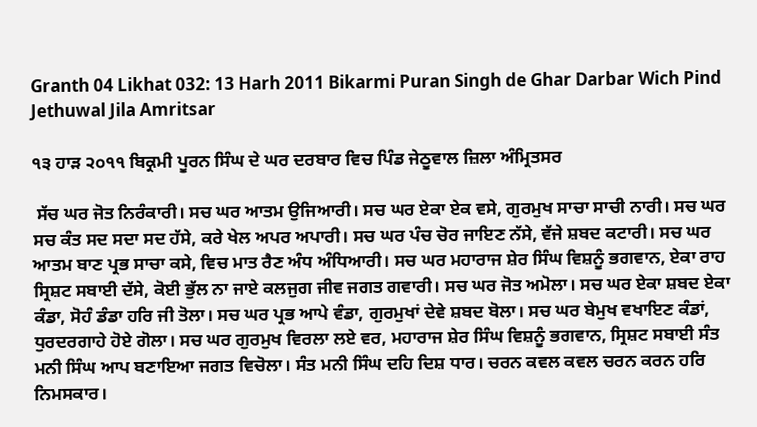Granth 04 Likhat 032: 13 Harh 2011 Bikarmi Puran Singh de Ghar Darbar Wich Pind Jethuwal Jila Amritsar

੧੩ ਹਾੜ ੨੦੧੧ ਬਿਕ੍ਰਮੀ ਪੂਰਨ ਸਿੰਘ ਦੇ ਘਰ ਦਰਬਾਰ ਵਿਚ ਪਿੰਡ ਜੇਠੂਵਾਲ ਜ਼ਿਲਾ ਅੰਮ੍ਰਿਤਸਰ

 ਸੱਚ ਘਰ ਜੋਤ ਨਿਰੰਕਾਰੀ। ਸਚ ਘਰ ਆਤਮ ਉਜਿਆਰੀ। ਸਚ ਘਰ ਏਕਾ ਏਕ ਵਸੇ, ਗੁਰਮੁਖ ਸਾਚਾ ਸਾਚੀ ਨਾਰੀ। ਸਚ ਘਰ ਸਚ ਕੰਤ ਸਦ ਸਦਾ ਸਦ ਹੱਸੇ, ਕਰੇ ਖੇਲ ਅਪਰ ਅਪਾਰੀ। ਸਚ ਘਰ ਪੰਚ ਚੋਰ ਜਾਇਣ ਨੱਸੇ, ਵੱਜੇ ਸ਼ਬਦ ਕਟਾਰੀ। ਸਚ ਘਰ ਆਤਮ ਬਾਣ ਪ੍ਰਭ ਸਾਚਾ ਕਸੇ, ਵਿਚ ਮਾਤ ਰੈਣ ਅੰਧ ਅੰਧਿਆਰੀ। ਸਚ ਘਰ ਮਹਾਰਾਜ ਸ਼ੇਰ ਸਿੰਘ ਵਿਸ਼ਨੂੰ ਭਗਵਾਨ, ਏਕਾ ਰਾਹ ਸ੍ਰਿਸ਼ਟ ਸਬਾਈ ਦੱਸੇ, ਕੋਈ ਭੁੱਲ ਨਾ ਜਾਏ ਕਲਜੁਗ ਜੀਵ ਜਗਤ ਗਵਾਰੀ। ਸਚ ਘਰ ਜੋਤ ਅਮੋਲਾ। ਸਚ ਘਰ ਏਕਾ ਸ਼ਬਦ ਏਕਾ ਕੰਡਾ, ਸੋਹੰ ਡੰਡਾ ਹਰਿ ਜੀ ਤੋਲਾ। ਸਚ ਘਰ ਪ੍ਰਭ ਆਪੇ ਵੰਡਾ, ਗੁਰਮੁਖਾਂ ਦੇਵੇ ਸ਼ਬਦ ਬੋਲਾ। ਸਚ ਘਰ ਬੇਮੁਖ ਵਖਾਇਣ ਕੰਡਾਂ, ਧੁਰਦਰਗਾਹੇ ਹੋਏ ਗੋਲਾ। ਸਚ ਘਰ ਗੁਰਮੁਖ ਵਿਰਲਾ ਲਏ ਵਰ, ਮਹਾਰਾਜ ਸ਼ੇਰ ਸਿੰਘ ਵਿਸ਼ਨੂੰ ਭਗਵਾਨ, ਸ੍ਰਿਸ਼ਟ ਸਬਾਈ ਸੰਤ ਮਨੀ ਸਿੰਘ ਆਪ ਬਣਾਇਆ ਜਗਤ ਵਿਚੋਲਾ। ਸੰਤ ਮਨੀ ਸਿੰਘ ਦਹਿ ਦਿਸ਼ ਧਾਰ। ਚਰਨ ਕਵਲ ਕਵਲ ਚਰਨ ਕਰਨ ਹਰਿ ਨਿਮਸਕਾਰ।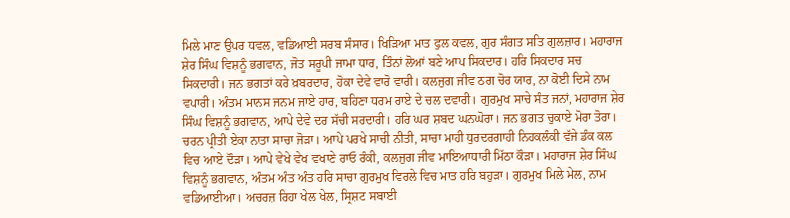ਮਿਲੇ ਮਾਣ ਉਪਰ ਧਵਲ, ਵਡਿਆਈ ਸਰਬ ਸੰਸਾਰ। ਖਿੜਿਆ ਮਾਤ ਫੁਲ ਕਵਲ, ਗੁਰ ਸੰਗਤ ਸਤਿ ਗੁਲਜ਼ਾਰ। ਮਹਾਰਾਜ ਸ਼ੇਰ ਸਿੰਘ ਵਿਸ਼ਨੂੰ ਭਗਵਾਨ, ਜੋਤ ਸਰੂਪੀ ਜਾਮਾ ਧਾਰ, ਤਿੰਨਾਂ ਲੋਆਂ ਬਣੇ ਆਪ ਸਿਕਦਾਰ। ਹਰਿ ਸਿਕਦਾਰ ਸਚ ਸਿਕਦਾਰੀ। ਜਨ ਭਗਤਾਂ ਕਰੇ ਖ਼ਬਰਦਾਰ, ਹੋਕਾ ਦੇਵੇ ਵਾਰੋ ਵਾਰੀ। ਕਲਜੁਗ ਜੀਵ ਠਗ ਚੋਰ ਯਾਰ, ਨਾ ਕੋਈ ਦਿਸੇ ਨਾਮ ਵਪਾਰੀ। ਅੰਤਮ ਮਾਨਸ ਜਨਮ ਜਾਏ ਹਾਰ, ਬਹਿਣਾ ਧਰਮ ਰਾਏ ਦੇ ਚਲ ਦਵਾਰੀ। ਗੁਰਮੁਖ ਸਾਚੇ ਸੰਤ ਜਨਾਂ, ਮਹਾਰਾਜ ਸ਼ੇਰ ਸਿੰਘ ਵਿਸ਼ਨੂੰ ਭਗਵਾਨ, ਆਪੇ ਦੇਵੇ ਦਰ ਸੱਚੀ ਸਰਦਾਰੀ। ਹਰਿ ਘਰ ਸ਼ਬਦ ਘਨਘੋਰਾ। ਜਨ ਭਗਤ ਚੁਕਾਏ ਮੋਰਾ ਤੋਰਾ। ਚਰਨ ਪ੍ਰੀਤੀ ਏਕਾ ਨਾਤਾ ਸਾਚਾ ਜੋੜਾ। ਆਪੇ ਪਰਖੇ ਸਾਚੀ ਨੀਤੀ, ਸਾਚਾ ਮਾਹੀ ਧੁਰਦਰਗਾਹੀ ਨਿਹਕਲੰਕੀ ਵੱਜੇ ਡੰਕ ਕਲ ਵਿਚ ਆਏ ਦੌੜਾ। ਆਪੇ ਵੇਖੇ ਵੇਖ ਵਖਾਣੇ ਰਾਓ ਰੰਕੀ, ਕਲਜੁਗ ਜੀਵ ਮਾਇਆਧਾਰੀ ਮਿੱਠਾ ਕੌੜਾ। ਮਹਾਰਾਜ ਸ਼ੇਰ ਸਿੰਘ ਵਿਸ਼ਨੂੰ ਭਗਵਾਨ, ਅੰਤਮ ਅੰਤ ਅੰਤ ਹਰਿ ਸਾਚਾ ਗੁਰਮੁਖ ਵਿਰਲੇ ਵਿਚ ਮਾਤ ਹਰਿ ਬਹੁੜਾ। ਗੁਰਮੁਖ ਮਿਲੇ ਮੇਲ, ਨਾਮ ਵਡਿਆਈਆ। ਅਚਰਜ਼ ਰਿਹਾ ਖੇਲ ਖੇਲ, ਸ੍ਰਿਸ਼ਟ ਸਬਾਈ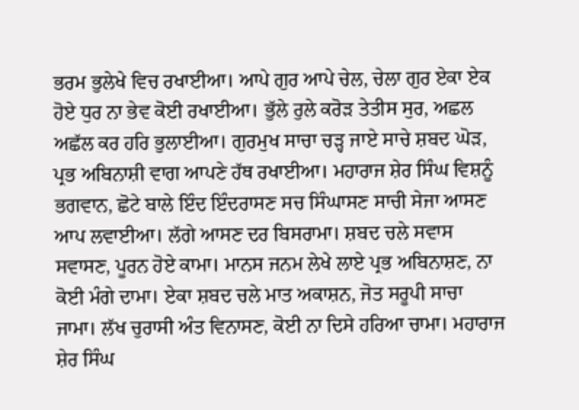ਭਰਮ ਭੁਲੇਖੇ ਵਿਚ ਰਖਾਈਆ। ਆਪੇ ਗੁਰ ਆਪੇ ਚੇਲ, ਚੇਲਾ ਗੁਰ ਏਕਾ ਏਕ ਹੋਏ ਧੁਰ ਨਾ ਭੇਵ ਕੋਈ ਰਖਾਈਆ। ਭੁੱਲੇ ਰੁਲੇ ਕਰੋੜ ਤੇਤੀਸ ਸੁਰ, ਅਛਲ ਅਛੱਲ ਕਰ ਹਰਿ ਭੁਲਾਈਆ। ਗੁਰਮੁਖ ਸਾਚਾ ਚੜ੍ਹ ਜਾਏ ਸਾਚੇ ਸ਼ਬਦ ਘੋੜ, ਪ੍ਰਭ ਅਬਿਨਾਸ਼ੀ ਵਾਗ ਆਪਣੇ ਹੱਥ ਰਖਾਈਆ। ਮਹਾਰਾਜ ਸ਼ੇਰ ਸਿੰਘ ਵਿਸ਼ਨੂੰ ਭਗਵਾਨ, ਛੋਟੇ ਬਾਲੇ ਇੰਦ ਇੰਦਰਾਸਣ ਸਚ ਸਿੰਘਾਸਣ ਸਾਚੀ ਸੇਜਾ ਆਸਣ ਆਪ ਲਵਾਈਆ। ਲੱਗੇ ਆਸਣ ਦਰ ਬਿਸਰਾਮਾ। ਸ਼ਬਦ ਚਲੇ ਸਵਾਸ ਸਵਾਸਣ, ਪੂਰਨ ਹੋਏ ਕਾਮਾ। ਮਾਨਸ ਜਨਮ ਲੇਖੇ ਲਾਏ ਪ੍ਰਭ ਅਬਿਨਾਸ਼ਣ, ਨਾ ਕੋਈ ਮੰਗੇ ਦਾਮਾ। ਏਕਾ ਸ਼ਬਦ ਚਲੇ ਮਾਤ ਅਕਾਸ਼ਨ, ਜੋਤ ਸਰੂਪੀ ਸਾਚਾ ਜਾਮਾ। ਲੱਖ ਚੁਰਾਸੀ ਅੰਤ ਵਿਨਾਸਣ, ਕੋਈ ਨਾ ਦਿਸੇ ਹਰਿਆ ਚਾਮਾ। ਮਹਾਰਾਜ ਸ਼ੇਰ ਸਿੰਘ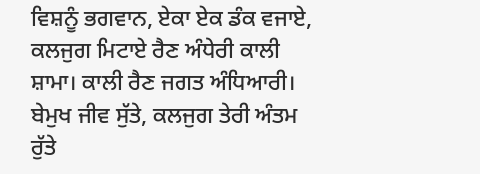ਵਿਸ਼ਨੂੰ ਭਗਵਾਨ, ਏਕਾ ਏਕ ਡੰਕ ਵਜਾਏ, ਕਲਜੁਗ ਮਿਟਾਏ ਰੈਣ ਅੰਧੇਰੀ ਕਾਲੀ ਸ਼ਾਮਾ। ਕਾਲੀ ਰੈਣ ਜਗਤ ਅੰਧਿਆਰੀ। ਬੇਮੁਖ ਜੀਵ ਸੁੱਤੇ, ਕਲਜੁਗ ਤੇਰੀ ਅੰਤਮ ਰੁੱਤੇ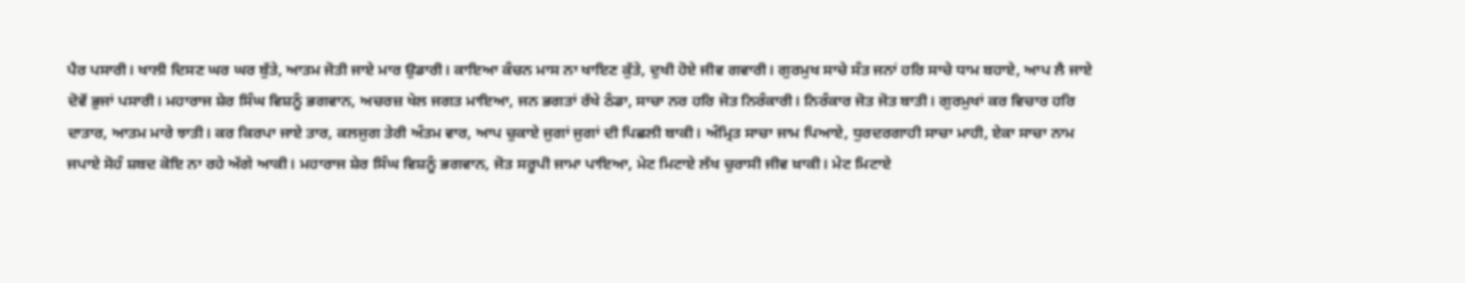ਪੈਰ ਪਸਾਰੀ। ਖਾਲੀ ਦਿਸਣ ਘਰ ਘਰ ਬੁੱਤੇ, ਆਤਮ ਜੋਤੀ ਜਾਏ ਮਾਰ ਉਡਾਰੀ। ਕਾਇਆ ਕੰਚਨ ਮਾਸ ਨਾ ਖਾਇਣ ਕੁੱਤੇ, ਦੁਖੀ ਹੋਏ ਜੀਵ ਗਵਾਰੀ। ਗੁਰਮੁਖ ਸਾਚੇ ਸੰਤ ਜਨਾਂ ਹਰਿ ਸਾਚੇ ਧਾਮ ਬਹਾਏ, ਆਪ ਲੈ ਜਾਏ ਦੋਵੇਂ ਭੁਜਾਂ ਪਸਾਰੀ। ਮਹਾਰਾਜ ਸ਼ੇਰ ਸਿੰਘ ਵਿਸ਼ਨੂੰ ਭਗਵਾਨ, ਅਚਰਜ਼ ਖੇਲ ਜਗਤ ਮਾਇਆ, ਜਨ ਭਗਤਾਂ ਰੱਖੇ ਠੰਡਾ, ਸਾਚਾ ਨਰ ਹਰਿ ਜੋਤ ਨਿਰੰਕਾਰੀ। ਨਿਰੰਕਾਰ ਜੋਤ ਜੋਤ ਬਾਤੀ। ਗੁਰਮੁਖਾਂ ਕਰ ਵਿਚਾਰ ਹਰਿ ਦਾਤਾਰ, ਆਤਮ ਮਾਰੇ ਝਾਤੀ। ਕਰ ਕਿਰਪਾ ਜਾਏ ਤਾਰ, ਕਲਜੁਗ ਤੇਰੀ ਅੰਤਮ ਵਾਰ, ਆਪ ਚੁਕਾਏ ਜੁਗਾਂ ਜੁਗਾਂ ਦੀ ਪਿਛਲੀ ਬਾਕੀ। ਅੰਮ੍ਰਿਤ ਸਾਚਾ ਜਾਮ ਪਿਆਏ, ਧੁਰਦਰਗਾਹੀ ਸਾਚਾ ਮਾਹੀ, ਏਕਾ ਸਾਚਾ ਨਾਮ ਜਪਾਏ ਸੋਹੰ ਸ਼ਬਦ ਕੋਇ ਨਾ ਰਹੇ ਅੱਗੇ ਆਕੀ। ਮਹਾਰਾਜ ਸ਼ੇਰ ਸਿੰਘ ਵਿਸ਼ਨੂੰ ਭਗਵਾਨ, ਜੋਤ ਸਰੂਪੀ ਜਾਮਾ ਪਾਇਆ, ਮੇਟ ਮਿਟਾਏ ਲੱਖ ਚੁਰਾਸੀ ਜੀਵ ਖ਼ਾਕੀ। ਮੇਟ ਮਿਟਾਏ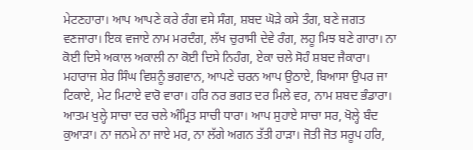ਮੇਟਣਹਾਰਾ। ਆਪ ਆਪਣੇ ਕਰੇ ਰੰਗ ਵਸੇ ਸੰਗ, ਸ਼ਬਦ ਘੋੜੇ ਕਸੇ ਤੰਗ, ਬਣੇ ਜਗਤ ਵਣਜਾਰਾ। ਇਕ ਵਜਾਏ ਨਾਮ ਮਰਦੰਗ, ਲੱਖ ਚੁਰਾਸੀ ਦੇਵੇ ਰੰਗ, ਲਹੂ ਮਿਝ ਬਣੇ ਗਾਰਾ। ਨਾ ਕੋਈ ਦਿਸੇ ਅਕਾਲ ਅਕਾਲੀ ਨਾ ਕੋਈ ਦਿਸੇ ਨਿਹੰਗ, ਏਕਾ ਚਲੇ ਸੋਹੰ ਸ਼ਬਦ ਜੈਕਾਰਾ। ਮਹਾਰਾਜ ਸ਼ੇਰ ਸਿੰਘ ਵਿਸ਼ਨੂੰ ਭਗਵਾਨ, ਆਪਣੇ ਚਰਨ ਆਪ ਉਠਾਏ, ਬਿਆਸਾ ਉਪਰ ਜਾ ਟਿਕਾਏ, ਮੇਟ ਮਿਟਾਏ ਵਾਰੋ ਵਾਰਾ। ਹਰਿ ਨਰ ਭਗਤ ਦਰ ਮਿਲੇ ਵਰ, ਨਾਮ ਸ਼ਬਦ ਭੰਡਾਰਾ। ਆਤਮ ਖੁਲ੍ਹੇ ਸਾਚਾ ਦਰ ਚਲੇ ਅੰਮ੍ਰਿਤ ਸਾਚੀ ਧਾਰਾ। ਆਪ ਸੁਹਾਏ ਸਾਚਾ ਸਰ, ਖੋਲ੍ਹੇ ਬੰਦ ਕੁਆੜਾ। ਨਾ ਜਨਮੇ ਨਾ ਜਾਏ ਮਰ, ਨਾ ਲੱਗੇ ਅਗਨ ਤੱਤੀ ਹਾੜਾ। ਜੋਤੀ ਜੋਤ ਸਰੂਪ ਹਰਿ,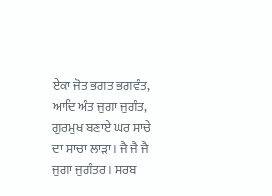ਏਕਾ ਜੋਤ ਭਗਤ ਭਗਵੰਤ, ਆਦਿ ਅੰਤ ਜੁਗਾ ਜੁਗੰਤ, ਗੁਰਮੁਖ ਬਣਾਏ ਘਰ ਸਾਚੇ ਦਾ ਸਾਚਾ ਲਾੜਾ। ਜੈ ਜੈ ਜੈ ਜੁਗਾ ਜੁਗੰਤਰ। ਸਰਬ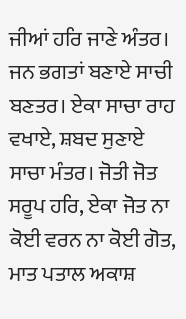ਜੀਆਂ ਹਰਿ ਜਾਣੇ ਅੰਤਰ। ਜਨ ਭਗਤਾਂ ਬਣਾਏ ਸਾਚੀ ਬਣਤਰ। ਏਕਾ ਸਾਚਾ ਰਾਹ ਵਖਾਏ, ਸ਼ਬਦ ਸੁਣਾਏ ਸਾਚਾ ਮੰਤਰ। ਜੋਤੀ ਜੋਤ ਸਰੂਪ ਹਰਿ, ਏਕਾ ਜੋਤ ਨਾ ਕੋਈ ਵਰਨ ਨਾ ਕੋਈ ਗੋਤ, ਮਾਤ ਪਤਾਲ ਅਕਾਸ਼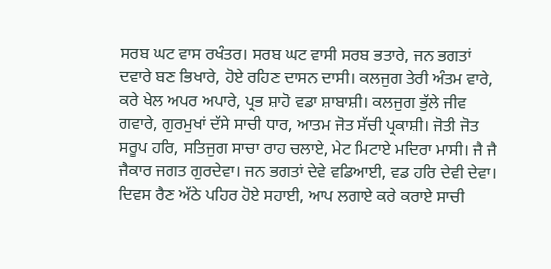ਸਰਬ ਘਟ ਵਾਸ ਰਖੰਤਰ। ਸਰਬ ਘਟ ਵਾਸੀ ਸਰਬ ਭਤਾਰੇ, ਜਨ ਭਗਤਾਂ ਦਵਾਰੇ ਬਣ ਭਿਖਾਰੇ, ਹੋਏ ਰਹਿਣ ਦਾਸਨ ਦਾਸੀ। ਕਲਜੁਗ ਤੇਰੀ ਅੰਤਮ ਵਾਰੇ, ਕਰੇ ਖੇਲ ਅਪਰ ਅਪਾਰੇ, ਪ੍ਰਭ ਸ਼ਾਹੋ ਵਡਾ ਸ਼ਾਬਾਸ਼ੀ। ਕਲਜੁਗ ਭੁੱਲੇ ਜੀਵ ਗਵਾਰੇ, ਗੁਰਮੁਖਾਂ ਦੱਸੇ ਸਾਚੀ ਧਾਰ, ਆਤਮ ਜੋਤ ਸੱਚੀ ਪ੍ਰਕਾਸ਼ੀ। ਜੋਤੀ ਜੋਤ ਸਰੂਪ ਹਰਿ, ਸਤਿਜੁਗ ਸਾਚਾ ਰਾਹ ਚਲਾਏ, ਮੇਟ ਮਿਟਾਏ ਮਦਿਰਾ ਮਾਸੀ। ਜੈ ਜੈ ਜੈਕਾਰ ਜਗਤ ਗੁਰਦੇਵਾ। ਜਨ ਭਗਤਾਂ ਦੇਵੇ ਵਡਿਆਈ, ਵਡ ਹਰਿ ਦੇਵੀ ਦੇਵਾ। ਦਿਵਸ ਰੈਣ ਅੱਠੇ ਪਹਿਰ ਹੋਏ ਸਹਾਈ, ਆਪ ਲਗਾਏ ਕਰੇ ਕਰਾਏ ਸਾਚੀ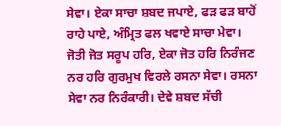ਸੇਵਾ। ਏਕਾ ਸਾਚਾ ਸ਼ਬਦ ਜਪਾਏ, ਫੜ ਫੜ ਬਾਹੋਂ ਰਾਹੇ ਪਾਏ, ਅੰਮ੍ਰਿਤ ਫਲ ਖਵਾਏ ਸਾਚਾ ਮੇਵਾ। ਜੋਤੀ ਜੋਤ ਸਰੂਪ ਹਰਿ, ਏਕਾ ਜੋਤ ਹਰਿ ਨਿਰੰਜਣ ਨਰ ਹਰਿ ਗੁਰਮੁਖ ਵਿਰਲੇ ਰਸਨਾ ਸੇਵਾ। ਰਸਨਾ ਸੇਵਾ ਨਰ ਨਿਰੰਕਾਰੀ। ਦੇਵੇ ਸ਼ਬਦ ਸੱਚੀ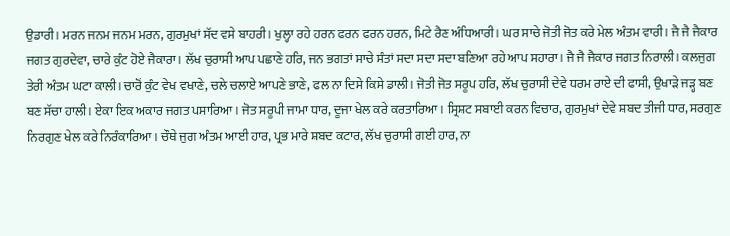ਉਡਾਰੀ। ਮਰਨ ਜਨਮ ਜਨਮ ਮਰਨ, ਗੁਰਮੁਖਾਂ ਸੱਦ ਵਸੇ ਬਾਹਰੀ। ਖੁਲ੍ਹਾ ਰਹੇ ਹਰਨ ਫਰਨ ਫਰਨ ਹਰਨ, ਮਿਟੇ ਰੈਣ ਅੰਧਿਆਰੀ। ਘਰ ਸਾਚੇ ਜੋਤੀ ਜੋਤ ਕਰੇ ਮੇਲ ਅੰਤਮ ਵਾਰੀ। ਜੈ ਜੈ ਜੈਕਾਰ ਜਗਤ ਗੁਰਦੇਵਾ, ਚਾਰੇ ਕੁੰਟ ਹੋਏ ਜੈਕਾਰਾ। ਲੱਖ ਚੁਰਾਸੀ ਆਪ ਪਛਾਣੇ ਹਰਿ, ਜਨ ਭਗਤਾਂ ਸਾਚੇ ਸੰਤਾਂ ਸਦਾ ਸਦਾ ਸਦਾ ਬਣਿਆ ਰਹੇ ਆਪ ਸਹਾਰਾ। ਜੈ ਜੈ ਜੈਕਾਰ ਜਗਤ ਨਿਰਾਲੀ। ਕਲਜੁਗ ਤੇਰੀ ਅੰਤਮ ਘਟਾ ਕਾਲੀ। ਚਾਰੋਂ ਕੁੰਟ ਵੇਖ ਵਖਾਣੇ, ਚਲੇ ਚਲਾਏ ਆਪਣੇ ਭਾਣੇ, ਫਲ ਨਾ ਦਿਸੇ ਕਿਸੇ ਡਾਲੀ। ਜੋਤੀ ਜੋਤ ਸਰੂਪ ਹਰਿ, ਲੱਖ ਚੁਰਾਸੀ ਦੇਵੇ ਧਰਮ ਰਾਏ ਦੀ ਫਾਸੀ, ਉਖਾੜੇ ਜੜ੍ਹ ਬਣ ਬਣ ਸੱਚਾ ਹਾਲੀ। ਏਕਾ ਇਕ ਅਕਾਰ ਜਗਤ ਪਸਾਰਿਆ। ਜੋਤ ਸਰੂਪੀ ਜਾਮਾ ਧਾਰ, ਦੂਜਾ ਖੇਲ ਕਰੇ ਕਰਤਾਰਿਆ। ਸ੍ਰਿਸ਼ਟ ਸਬਾਈ ਕਰਨ ਵਿਚਾਰ, ਗੁਰਮੁਖਾਂ ਦੇਵੇ ਸ਼ਬਦ ਤੀਜੀ ਧਾਰ, ਸਰਗੁਣ ਨਿਰਗੁਣ ਖੇਲ ਕਰੇ ਨਿਰੰਕਾਰਿਆ। ਚੌਥੇ ਜੁਗ ਅੰਤਮ ਆਈ ਹਾਰ, ਪ੍ਰਭ ਮਾਰੇ ਸ਼ਬਦ ਕਟਾਰ, ਲੱਖ ਚੁਰਾਸੀ ਗਈ ਹਾਰ, ਨਾ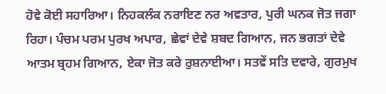ਹੋਵੇ ਕੋਈ ਸਹਾਰਿਆ। ਨਿਹਕਲੰਕ ਨਰਾਇਣ ਨਰ ਅਵਤਾਰ, ਪੁਰੀ ਘਨਕ ਜੋਤ ਜਗਾ ਰਿਹਾ। ਪੰਚਮ ਪਰਮ ਪੁਰਖ ਅਪਾਰ, ਛੇਵਾਂ ਦੇਵੇ ਸ਼ਬਦ ਗਿਆਨ, ਜਨ ਭਗਤਾਂ ਦੇਵੇ ਆਤਮ ਬ੍ਰਹਮ ਗਿਆਨ, ਏਕਾ ਜੋਤ ਕਰੇ ਰੁਸ਼ਨਾਈਆ। ਸਤਵੇਂ ਸਤਿ ਦਵਾਰੇ, ਗੁਰਮੁਖ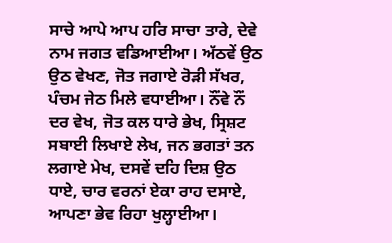ਸਾਚੇ ਆਪੇ ਆਪ ਹਰਿ ਸਾਚਾ ਤਾਰੇ, ਦੇਵੇ ਨਾਮ ਜਗਤ ਵਡਿਆਈਆ। ਅੱਠਵੇਂ ਉਠ ਉਠ ਵੇਖਣ, ਜੋਤ ਜਗਾਏ ਰੋੜੀ ਸੱਖਰ, ਪੰਚਮ ਜੇਠ ਮਿਲੇ ਵਧਾਈਆ। ਨੌਂਵੇ ਨੌਂ ਦਰ ਵੇਖ, ਜੋਤ ਕਲ ਧਾਰੇ ਭੇਖ, ਸ੍ਰਿਸ਼ਟ ਸਬਾਈ ਲਿਖਾਏ ਲੇਖ, ਜਨ ਭਗਤਾਂ ਤਨ ਲਗਾਏ ਮੇਖ, ਦਸਵੇਂ ਦਹਿ ਦਿਸ਼ ਉਠ ਧਾਏ, ਚਾਰ ਵਰਨਾਂ ਏਕਾ ਰਾਹ ਦਸਾਏ, ਆਪਣਾ ਭੇਵ ਰਿਹਾ ਖੁਲ੍ਹਾਈਆ।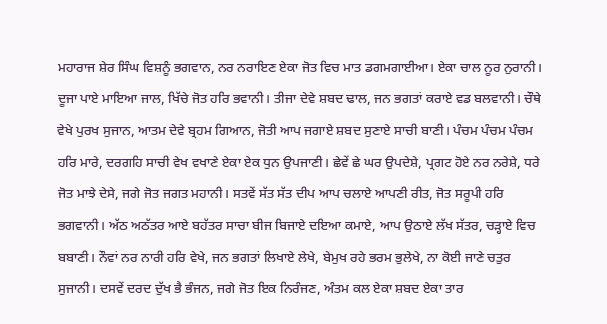ਮਹਾਰਾਜ ਸ਼ੇਰ ਸਿੰਘ ਵਿਸ਼ਨੂੰ ਭਗਵਾਨ, ਨਰ ਨਰਾਇਣ ਏਕਾ ਜੋਤ ਵਿਚ ਮਾਤ ਡਗਮਗਾਈਆ। ਏਕਾ ਚਾਲ ਨੂਰ ਨੁਰਾਨੀ। ਦੂਜਾ ਪਾਏ ਮਾਇਆ ਜਾਲ, ਖਿੱਚੇ ਜੋਤ ਹਰਿ ਭਵਾਨੀ। ਤੀਜਾ ਦੇਵੇ ਸ਼ਬਦ ਢਾਲ, ਜਨ ਭਗਤਾਂ ਕਰਾਏ ਵਡ ਬਲਵਾਨੀ। ਚੌਥੇ ਵੇਖੇ ਪੁਰਖ ਸੁਜਾਨ, ਆਤਮ ਦੇਵੇ ਬ੍ਰਹਮ ਗਿਆਨ, ਜੋਤੀ ਆਪ ਜਗਾਏ ਸ਼ਬਦ ਸੁਣਾਏ ਸਾਚੀ ਬਾਣੀ। ਪੰਚਮ ਪੰਚਮ ਪੰਚਮ ਹਰਿ ਮਾਰੇ, ਦਰਗਹਿ ਸਾਚੀ ਵੇਖ ਵਖਾਣੇ ਏਕਾ ਏਕ ਧੁਨ ਉਪਜਾਣੀ। ਛੇਵੇਂ ਛੇ ਘਰ ਉਪਦੇਸ਼ੇ, ਪ੍ਰਗਟ ਹੋਏ ਨਰ ਨਰੇਸ਼ੇ, ਧਰੇ ਜੋਤ ਮਾਝੇ ਦੇਸੇ, ਜਗੇ ਜੋਤ ਜਗਤ ਮਹਾਨੀ। ਸਤਵੇਂ ਸੱਤ ਸੱਤ ਦੀਪ ਆਪ ਚਲਾਏ ਆਪਣੀ ਰੀਤ, ਜੋਤ ਸਰੂਪੀ ਹਰਿ ਭਗਵਾਨੀ। ਅੱਠ ਅਠੱਤਰ ਆਏ ਬਹੱਤਰ ਸਾਚਾ ਬੀਜ ਬਿਜਾਏ ਦਇਆ ਕਮਾਏ, ਆਪ ਉਠਾਏ ਲੱਖ ਸੱਤਰ, ਚੜ੍ਹਾਏ ਵਿਚ ਬਬਾਣੀ। ਨੌਵਾਂ ਨਰ ਨਾਰੀ ਹਰਿ ਵੇਖੇ, ਜਨ ਭਗਤਾਂ ਲਿਖਾਏ ਲੇਖੇ, ਬੇਮੁਖ ਰਹੇ ਭਰਮ ਭੁਲੇਖੇ, ਨਾ ਕੋਈ ਜਾਣੇ ਚਤੁਰ ਸੁਜਾਨੀ। ਦਸਵੇਂ ਦਰਦ ਦੁੱਖ ਭੈ ਭੰਜਨ, ਜਗੇ ਜੋਤ ਇਕ ਨਿਰੰਜਣ, ਅੰਤਮ ਕਲ ਏਕਾ ਸ਼ਬਦ ਏਕਾ ਤਾਰ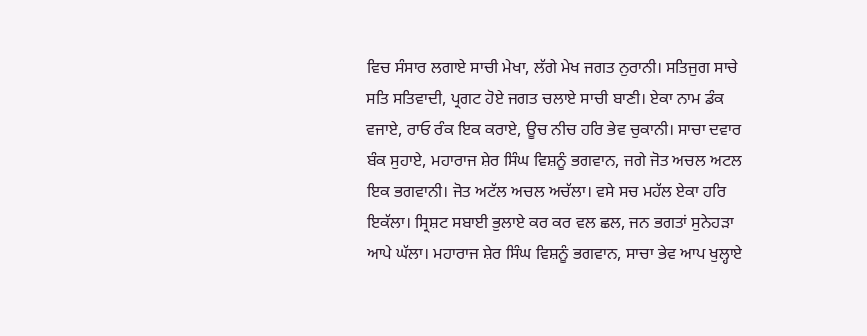ਵਿਚ ਸੰਸਾਰ ਲਗਾਏ ਸਾਚੀ ਮੇਖਾ, ਲੱਗੇ ਮੇਖ ਜਗਤ ਨੁਰਾਨੀ। ਸਤਿਜੁਗ ਸਾਚੇ ਸਤਿ ਸਤਿਵਾਦੀ, ਪ੍ਰਗਟ ਹੋਏ ਜਗਤ ਚਲਾਏ ਸਾਚੀ ਬਾਣੀ। ਏਕਾ ਨਾਮ ਡੰਕ ਵਜਾਏ, ਰਾਓ ਰੰਕ ਇਕ ਕਰਾਏ, ਊਚ ਨੀਚ ਹਰਿ ਭੇਵ ਚੁਕਾਨੀ। ਸਾਚਾ ਦਵਾਰ ਬੰਕ ਸੁਹਾਏ, ਮਹਾਰਾਜ ਸ਼ੇਰ ਸਿੰਘ ਵਿਸ਼ਨੂੰ ਭਗਵਾਨ, ਜਗੇ ਜੋਤ ਅਚਲ ਅਟਲ ਇਕ ਭਗਵਾਨੀ। ਜੋਤ ਅਟੱਲ ਅਚਲ ਅਚੱਲਾ। ਵਸੇ ਸਚ ਮਹੱਲ ਏਕਾ ਹਰਿ ਇਕੱਲਾ। ਸ੍ਰਿਸ਼ਟ ਸਬਾਈ ਭੁਲਾਏ ਕਰ ਕਰ ਵਲ ਛਲ, ਜਨ ਭਗਤਾਂ ਸੁਨੇਹੜਾ ਆਪੇ ਘੱਲਾ। ਮਹਾਰਾਜ ਸ਼ੇਰ ਸਿੰਘ ਵਿਸ਼ਨੂੰ ਭਗਵਾਨ, ਸਾਚਾ ਭੇਵ ਆਪ ਖੁਲ੍ਹਾਏ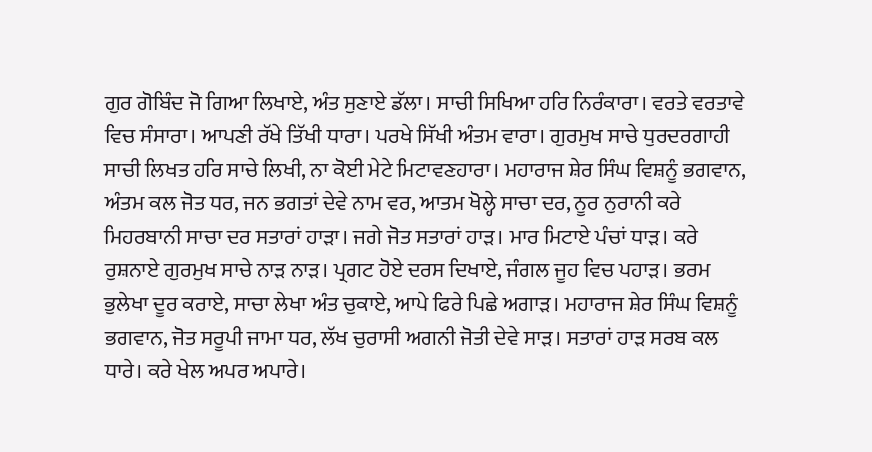ਗੁਰ ਗੋਬਿੰਦ ਜੋ ਗਿਆ ਲਿਖਾਏ, ਅੰਤ ਸੁਣਾਏ ਡੱਲਾ। ਸਾਚੀ ਸਿਖਿਆ ਹਰਿ ਨਿਰੰਕਾਰਾ। ਵਰਤੇ ਵਰਤਾਵੇ ਵਿਚ ਸੰਸਾਰਾ। ਆਪਣੀ ਰੱਖੇ ਤਿੱਖੀ ਧਾਰਾ। ਪਰਖੇ ਸਿੱਖੀ ਅੰਤਮ ਵਾਰਾ। ਗੁਰਮੁਖ ਸਾਚੇ ਧੁਰਦਰਗਾਹੀ ਸਾਚੀ ਲਿਖਤ ਹਰਿ ਸਾਚੇ ਲਿਖੀ, ਨਾ ਕੋਈ ਮੇਟੇ ਮਿਟਾਵਣਹਾਰਾ। ਮਹਾਰਾਜ ਸ਼ੇਰ ਸਿੰਘ ਵਿਸ਼ਨੂੰ ਭਗਵਾਨ, ਅੰਤਮ ਕਲ ਜੋਤ ਧਰ, ਜਨ ਭਗਤਾਂ ਦੇਵੇ ਨਾਮ ਵਰ, ਆਤਮ ਖੋਲ੍ਹੇ ਸਾਚਾ ਦਰ, ਨੂਰ ਨੁਰਾਨੀ ਕਰੇ ਮਿਹਰਬਾਨੀ ਸਾਚਾ ਦਰ ਸਤਾਰਾਂ ਹਾੜਾ। ਜਗੇ ਜੋਤ ਸਤਾਰਾਂ ਹਾੜ। ਮਾਰ ਮਿਟਾਏ ਪੰਚਾਂ ਧਾੜ। ਕਰੇ ਰੁਸ਼ਨਾਏ ਗੁਰਮੁਖ ਸਾਚੇ ਨਾੜ ਨਾੜ। ਪ੍ਰਗਟ ਹੋਏ ਦਰਸ ਦਿਖਾਏ, ਜੰਗਲ ਜੂਹ ਵਿਚ ਪਹਾੜ। ਭਰਮ ਭੁਲੇਖਾ ਦੂਰ ਕਰਾਏ, ਸਾਚਾ ਲੇਖਾ ਅੰਤ ਚੁਕਾਏ, ਆਪੇ ਫਿਰੇ ਪਿਛੇ ਅਗਾੜ। ਮਹਾਰਾਜ ਸ਼ੇਰ ਸਿੰਘ ਵਿਸ਼ਨੂੰ ਭਗਵਾਨ, ਜੋਤ ਸਰੂਪੀ ਜਾਮਾ ਧਰ, ਲੱਖ ਚੁਰਾਸੀ ਅਗਨੀ ਜੋਤੀ ਦੇਵੇ ਸਾੜ। ਸਤਾਰਾਂ ਹਾੜ ਸਰਬ ਕਲ ਧਾਰੇ। ਕਰੇ ਖੇਲ ਅਪਰ ਅਪਾਰੇ।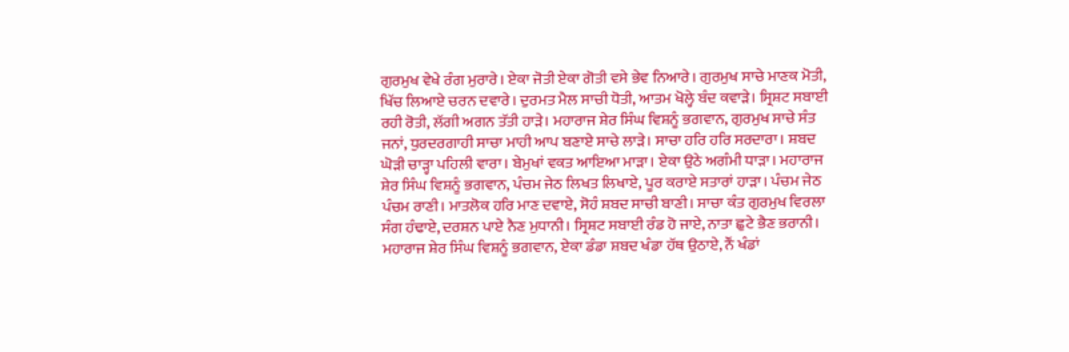ਗੁਰਮੁਖ ਵੇਖੇ ਰੰਗ ਮੁਰਾਰੇ। ਏਕਾ ਜੋਤੀ ਏਕਾ ਗੋਤੀ ਵਸੇ ਭੇਵ ਨਿਆਰੇ। ਗੁਰਮੁਖ ਸਾਚੇ ਮਾਣਕ ਮੋਤੀ, ਖਿੱਚ ਲਿਆਏ ਚਰਨ ਦਵਾਰੇ। ਦੁਰਮਤ ਮੈਲ ਸਾਚੀ ਧੋਤੀ, ਆਤਮ ਖੋਲ੍ਹੇ ਬੰਦ ਕਵਾੜੇ। ਸ੍ਰਿਸ਼ਟ ਸਬਾਈ ਰਹੀ ਰੋਤੀ, ਲੱਗੀ ਅਗਨ ਤੱਤੀ ਹਾੜੇ। ਮਹਾਰਾਜ ਸ਼ੇਰ ਸਿੰਘ ਵਿਸ਼ਨੂੰ ਭਗਵਾਨ, ਗੁਰਮੁਖ ਸਾਚੇ ਸੰਤ ਜਨਾਂ, ਧੁਰਦਰਗਾਹੀ ਸਾਚਾ ਮਾਹੀ ਆਪ ਬਣਾਏ ਸਾਚੇ ਲਾੜੇ। ਸਾਚਾ ਹਰਿ ਹਰਿ ਸਰਦਾਰਾ। ਸ਼ਬਦ ਘੋੜੀ ਚਾੜ੍ਹਾ ਪਹਿਲੀ ਵਾਰਾ। ਬੇਮੁਖਾਂ ਵਕਤ ਆਇਆ ਮਾੜਾ। ਏਕਾ ਉਠੇ ਅਗੰਮੀ ਧਾੜਾ। ਮਹਾਰਾਜ ਸ਼ੇਰ ਸਿੰਘ ਵਿਸ਼ਨੂੰ ਭਗਵਾਨ, ਪੰਚਮ ਜੇਠ ਲਿਖਤ ਲਿਖਾਏ, ਪੂਰ ਕਰਾਏ ਸਤਾਰਾਂ ਹਾੜਾ। ਪੰਚਮ ਜੇਠ ਪੰਚਮ ਰਾਣੀ। ਮਾਤਲੋਕ ਹਰਿ ਮਾਣ ਦਵਾਏ, ਸੋਹੰ ਸ਼ਬਦ ਸਾਚੀ ਬਾਣੀ। ਸਾਚਾ ਕੰਤ ਗੁਰਮੁਖ ਵਿਰਲਾ ਸੰਗ ਹੰਢਾਏ, ਦਰਸ਼ਨ ਪਾਏ ਨੈਣ ਮੁਧਾਨੀ। ਸ੍ਰਿਸ਼ਟ ਸਬਾਈ ਰੰਡ ਹੋ ਜਾਏ, ਨਾਤਾ ਛੁਟੇ ਭੈਣ ਭਰਾਨੀ। ਮਹਾਰਾਜ ਸ਼ੇਰ ਸਿੰਘ ਵਿਸ਼ਨੂੰ ਭਗਵਾਨ, ਏਕਾ ਡੰਡਾ ਸ਼ਬਦ ਖੰਡਾ ਹੱਥ ਉਠਾਏ, ਨੌਂ ਖੰਡਾਂ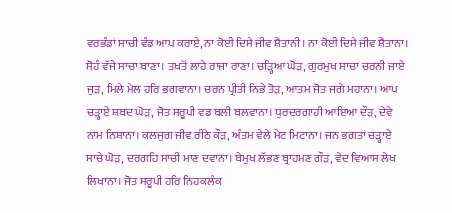ਵਰਭੰਡਾਂ ਸਾਚੀ ਵੰਡ ਆਪ ਕਰਾਏ, ਨਾ ਕੋਈ ਦਿਸੇ ਜੀਵ ਸ਼ੈਤਾਨੀ। ਨਾ ਕੋਈ ਦਿਸੇ ਜੀਵ ਸ਼ੈਤਾਨਾ। ਸੋਹੰ ਵੱਜੇ ਸਾਚਾ ਬਾਣਾ। ਤਖ਼ਤੋਂ ਲਾਹੇ ਰਾਜਾ ਰਾਣਾ। ਚੜ੍ਹਿਆ ਘੋੜ, ਗੁਰਮੁਖ ਸਾਚਾ ਚਰਨੀ ਜਾਏ ਜੁੜ, ਮਿਲੇ ਮੇਲ ਹਰਿ ਭਗਵਾਨਾ। ਚਰਨ ਪ੍ਰੀਤੀ ਨਿਭੇ ਤੋੜ, ਆਤਮ ਜੋਤ ਜਗੇ ਮਹਾਨਾ। ਆਪ ਚੜ੍ਹਾਏ ਸ਼ਬਦ ਘੋੜ, ਜੋਤ ਸਰੂਪੀ ਵਡ ਬਲੀ ਬਲਵਾਨਾ। ਧੁਰਦਰਗਾਹੀ ਆਇਆ ਦੌੜ, ਦੇਵੇ ਨਾਮ ਨਿਸ਼ਾਨਾ। ਕਲਜੁਗ ਜੀਵ ਰੀਠੇ ਕੌੜ, ਅੰਤਮ ਵੇਲੇ ਮੇਟ ਮਿਟਾਨਾ। ਜਨ ਭਗਤਾਂ ਚੜ੍ਹਾਏ ਸਾਚੇ ਘੋੜ, ਦਰਗਹਿ ਸਾਚੀ ਮਾਣ ਦਵਾਨਾ। ਬੇਮੁਖ ਲੱਭਣ ਬ੍ਰਾਹਮਣ ਗੌੜ, ਵੇਦ ਵਿਆਸ ਲੇਖ ਲਿਖਾਨਾ। ਜੋਤ ਸਰੂਪੀ ਹਰਿ ਨਿਹਕਲੰਕ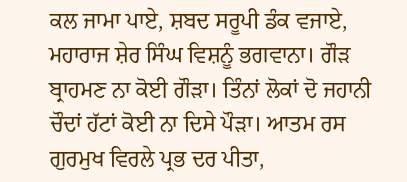ਕਲ ਜਾਮਾ ਪਾਏ, ਸ਼ਬਦ ਸਰੂਪੀ ਡੰਕ ਵਜਾਏ, ਮਹਾਰਾਜ ਸ਼ੇਰ ਸਿੰਘ ਵਿਸ਼ਨੂੰ ਭਗਵਾਨਾ। ਗੌੜ ਬ੍ਰਾਹਮਣ ਨਾ ਕੋਈ ਗੌੜਾ। ਤਿੰਨਾਂ ਲੋਕਾਂ ਦੋ ਜਹਾਨੀ ਚੌਦਾਂ ਹੱਟਾਂ ਕੋਈ ਨਾ ਦਿਸੇ ਪੌੜਾ। ਆਤਮ ਰਸ ਗੁਰਮੁਖ ਵਿਰਲੇ ਪ੍ਰਭ ਦਰ ਪੀਤਾ,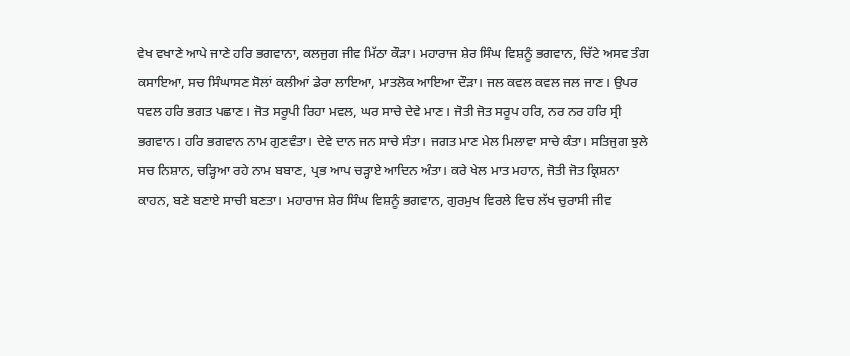ਵੇਖ ਵਖਾਣੇ ਆਪੇ ਜਾਣੇ ਹਰਿ ਭਗਵਾਨਾ, ਕਲਜੁਗ ਜੀਵ ਮਿੱਠਾ ਕੌੜਾ। ਮਹਾਰਾਜ ਸ਼ੇਰ ਸਿੰਘ ਵਿਸ਼ਨੂੰ ਭਗਵਾਨ, ਚਿੱਟੇ ਅਸਵ ਤੰਗ ਕਸਾਇਆ, ਸਚ ਸਿੰਘਾਸਣ ਸੋਲਾਂ ਕਲੀਆਂ ਡੇਰਾ ਲਾਇਆ, ਮਾਤਲੋਕ ਆਇਆ ਦੌੜਾ। ਜਲ ਕਵਲ ਕਵਲ ਜਲ ਜਾਣ। ਉਪਰ ਧਵਲ ਹਰਿ ਭਗਤ ਪਛਾਣ। ਜੋਤ ਸਰੂਪੀ ਰਿਹਾ ਮਵਲ, ਘਰ ਸਾਚੇ ਦੇਵੇ ਮਾਣ। ਜੋਤੀ ਜੋਤ ਸਰੂਪ ਹਰਿ, ਨਰ ਨਰ ਹਰਿ ਸ੍ਰੀ ਭਗਵਾਨ। ਹਰਿ ਭਗਵਾਨ ਨਾਮ ਗੁਣਵੰਤਾ। ਦੇਵੇ ਦਾਨ ਜਨ ਸਾਚੇ ਸੰਤਾ। ਜਗਤ ਮਾਣ ਮੇਲ ਮਿਲਾਵਾ ਸਾਚੇ ਕੰਤਾ। ਸਤਿਜੁਗ ਝੁਲੇ ਸਚ ਨਿਸ਼ਾਨ, ਚੜ੍ਹਿਆ ਰਹੇ ਨਾਮ ਬਬਾਣ, ਪ੍ਰਭ ਆਪ ਚੜ੍ਹਾਏ ਆਦਿਨ ਅੰਤਾ। ਕਰੇ ਖੇਲ ਮਾਤ ਮਹਾਨ, ਜੋਤੀ ਜੋਤ ਕ੍ਰਿਸ਼ਨਾ ਕਾਹਨ, ਬਣੇ ਬਣਾਏ ਸਾਚੀ ਬਣਤਾ। ਮਹਾਰਾਜ ਸ਼ੇਰ ਸਿੰਘ ਵਿਸ਼ਨੂੰ ਭਗਵਾਨ, ਗੁਰਮੁਖ ਵਿਰਲੇ ਵਿਚ ਲੱਖ ਚੁਰਾਸੀ ਜੀਵ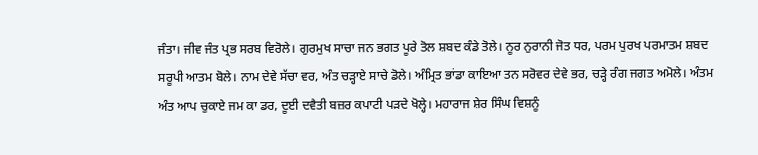ਜੰਤਾ। ਜੀਵ ਜੰਤ ਪ੍ਰਭ ਸਰਬ ਵਿਰੋਲੇ। ਗੁਰਮੁਖ ਸਾਚਾ ਜਨ ਭਗਤ ਪੂਰੇ ਤੋਲ ਸ਼ਬਦ ਕੰਡੇ ਤੋਲੇ। ਨੂਰ ਨੁਰਾਨੀ ਜੋਤ ਧਰ, ਪਰਮ ਪੁਰਖ ਪਰਮਾਤਮ ਸ਼ਬਦ ਸਰੂਪੀ ਆਤਮ ਬੋਲੇ। ਨਾਮ ਦੇਵੇ ਸੱਚਾ ਵਰ, ਅੰਤ ਚੜ੍ਹਾਏ ਸਾਚੇ ਡੋਲੇ। ਅੰਮ੍ਰਿਤ ਭਾਂਡਾ ਕਾਇਆ ਤਨ ਸਰੋਵਰ ਦੇਵੇ ਭਰ, ਚੜ੍ਹੇ ਰੰਗ ਜਗਤ ਅਮੋਲੇ। ਅੰਤਮ ਅੰਤ ਆਪ ਚੁਕਾਏ ਜਮ ਕਾ ਡਰ, ਦੂਈ ਦਵੈਤੀ ਬਜ਼ਰ ਕਪਾਟੀ ਪੜਦੇ ਖੋਲ੍ਹੇ। ਮਹਾਰਾਜ ਸ਼ੇਰ ਸਿੰਘ ਵਿਸ਼ਨੂੰ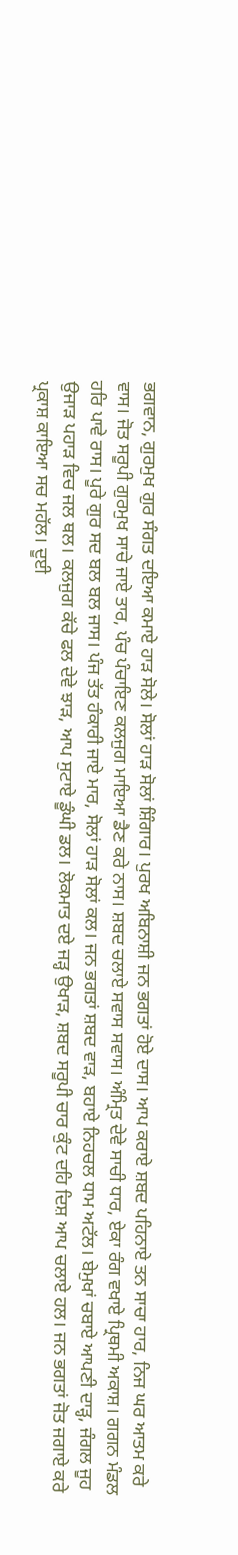ਭਗਵਾਨ, ਗੁਰਮੁਖ ਗੁਰ ਸੰਗਤ ਦਇਆ ਕਮਾਏ ਹਾੜ ਸੋਲੇ। ਸੋਲਾਂ ਹਾੜ ਸੋਲਾਂ ਸ਼ਿੰਗਾਰ। ਪੁਰਖ ਅਬਿਨਾਸ਼ੀ ਜਨ ਭਗਤਾਂ ਹੋਏ ਦਾਸ। ਆਪ ਕਰਾਏ ਸ਼ਬਦ ਪਹਿਨਾਏ ਤਨ ਸਾਚਾ ਹਾਰ, ਨਿਜ ਘਰ ਆਤਮ ਕਰੇ ਵਾਸ। ਜੋਤ ਸਰੂਪੀ ਗੁਰਮੁਖ ਸਾਚੇ ਜਾਏ ਤਾਰ, ਪੰਚ ਪੰਚਾਇਣ ਕਲਜੁਗ ਮਾਇਆ ਡੈਣ ਕਰੇ ਨਾਸ। ਸ਼ਬਦ ਚਲਾਏ ਸਵਾਸ ਸਵਾਸ। ਅੰਮ੍ਰਿਤ ਦੇਵੇ ਸਾਚੀ ਧਾਰ, ਏਕਾ ਰੰਗ ਵਖਾਏ ਪ੍ਰਿਥਮੀ ਅਕਾਸ਼। ਗਗਨ ਮੰਡਲ ਹਰਿ ਪਾਵੇ ਰਾਸ। ਪੂਰੇ ਗੁਰ ਸਦ ਬਲ ਬਲ ਜਾਸ। ਪੰਜ ਤੱਤ ਹੰਕਾਰੀ ਜਾਏ ਮਾਰ, ਸੋਲਾਂ ਹਾੜ ਸੋਲਾਂ ਕਲ। ਜਨ ਭਗਤਾਂ ਸ਼ਬਦ ਵਾੜ, ਬਹਾਏ ਨਿਹਚਲ ਧਾਮ ਅਟੱਲ। ਬੇਮੁਖਾਂ ਚਬਾਏ ਆਪਣੀ ਦਾੜ੍ਹ, ਜੰਗਲ ਜੂਹ ਉਜਾੜ ਪਹਾੜ ਵਿਚ ਜਲ ਥਲ। ਕਲਜੁਗ ਕੱਚੇ ਫਲ ਦੇਵੇ ਝਾੜ, ਆਪ ਸੁਟਾਏ ਡੂੰਘੀ ਡਲ। ਲੋਕਮਾਤ ਦਏ ਜੜ੍ਹ ਉਖਾੜ, ਸ਼ਬਦ ਸਰੂਪੀ ਚਾਰ ਕੁੰਟ ਦਹਿ ਦਿਸ਼ ਆਪ ਚਲਾਏ ਹਲ। ਜਨ ਭਗਤਾਂ ਜੋਤ ਜਗਾਏ ਕਰੇ ਪ੍ਰਕਾਸ਼ ਕਾਇਆ ਸਚ ਮਹੱਲ। ਦੂਈ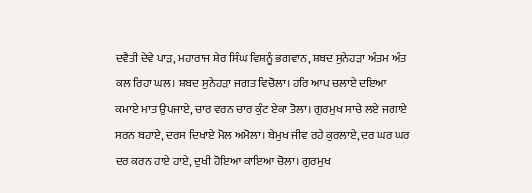ਦਵੈਤੀ ਦੇਵੇ ਪਾੜ, ਮਹਾਰਾਜ ਸ਼ੇਰ ਸਿੰਘ ਵਿਸ਼ਨੂੰ ਭਗਵਾਨ, ਸ਼ਬਦ ਸੁਨੇਹੜਾ ਅੰਤਮ ਅੰਤ ਕਲ ਰਿਹਾ ਘਲ। ਸ਼ਬਦ ਸੁਨੇਹੜਾ ਜਗਤ ਵਿਚੋਲਾ। ਹਰਿ ਆਪ ਚਲਾਏ ਦਇਆ ਕਮਾਏ ਮਾਤ ਉਪਜਾਏ, ਚਾਰ ਵਰਨ ਚਾਰ ਕੁੰਟ ਏਕਾ ਤੋਲਾ। ਗੁਰਮੁਖ ਸਾਚੇ ਲਏ ਜਗਾਏ ਸਰਨ ਬਹਾਏ, ਦਰਸ ਦਿਖਾਏ ਮੋਲ ਅਮੋਲਾ। ਬੇਮੁਖ ਜੀਵ ਰਹੇ ਕੁਰਲਾਏ, ਦਰ ਘਰ ਘਰ ਦਰ ਕਰਨ ਹਾਏ ਹਾਏ, ਦੁਖੀ ਹੋਇਆ ਕਾਇਆ ਚੋਲਾ। ਗੁਰਮੁਖ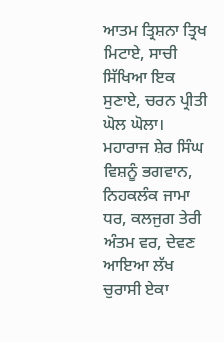ਆਤਮ ਤ੍ਰਿਸ਼ਨਾ ਤ੍ਰਿਖ ਮਿਟਾਏ, ਸਾਚੀ ਸਿੱਖਿਆ ਇਕ ਸੁਣਾਏ, ਚਰਨ ਪ੍ਰੀਤੀ ਘੋਲ ਘੋਲਾ। ਮਹਾਰਾਜ ਸ਼ੇਰ ਸਿੰਘ ਵਿਸ਼ਨੂੰ ਭਗਵਾਨ, ਨਿਹਕਲੰਕ ਜਾਮਾ ਧਰ, ਕਲਜੁਗ ਤੇਰੀ ਅੰਤਮ ਵਰ, ਦੇਵਣ ਆਇਆ ਲੱਖ ਚੁਰਾਸੀ ਏਕਾ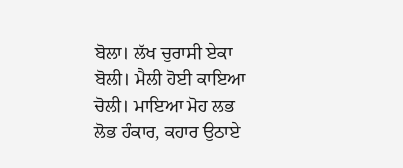ਬੋਲਾ। ਲੱਖ ਚੁਰਾਸੀ ਏਕਾ ਬੋਲੀ। ਮੈਲੀ ਹੋਈ ਕਾਇਆ ਚੋਲੀ। ਮਾਇਆ ਮੋਹ ਲਭ ਲੋਭ ਹੰਕਾਰ, ਕਹਾਰ ਉਠਾਏ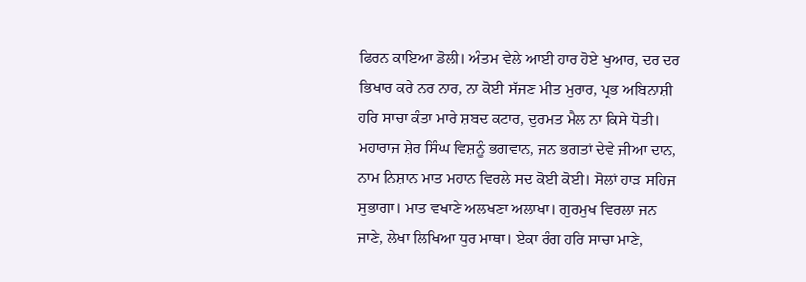ਫਿਰਨ ਕਾਇਆ ਡੋਲੀ। ਅੰਤਮ ਵੇਲੇ ਆਈ ਹਾਰ ਹੋਏ ਖੁਆਰ, ਦਰ ਦਰ ਭਿਖਾਰ ਕਰੇ ਨਰ ਨਾਰ, ਨਾ ਕੋਈ ਸੱਜਣ ਮੀਤ ਮੁਰਾਰ, ਪ੍ਰਭ ਅਬਿਨਾਸ਼ੀ ਹਰਿ ਸਾਚਾ ਕੰਤਾ ਮਾਰੇ ਸ਼ਬਦ ਕਟਾਰ, ਦੁਰਮਤ ਮੈਲ ਨਾ ਕਿਸੇ ਧੋਤੀ। ਮਹਾਰਾਜ ਸ਼ੇਰ ਸਿੰਘ ਵਿਸ਼ਨੂੰ ਭਗਵਾਨ, ਜਨ ਭਗਤਾਂ ਦੇਵੇ ਜੀਆ ਦਾਨ, ਨਾਮ ਨਿਸ਼ਾਨ ਮਾਤ ਮਹਾਨ ਵਿਰਲੇ ਸਦ ਕੋਈ ਕੋਈ। ਸੋਲਾਂ ਹਾੜ ਸਹਿਜ ਸੁਭਾਗਾ। ਮਾਤ ਵਖਾਣੇ ਅਲਖਣਾ ਅਲਾਖਾ। ਗੁਰਮੁਖ ਵਿਰਲਾ ਜਨ ਜਾਣੇ, ਲੇਖਾ ਲਿਖਿਆ ਧੁਰ ਮਾਥਾ। ਏਕਾ ਰੰਗ ਹਰਿ ਸਾਚਾ ਮਾਣੇ,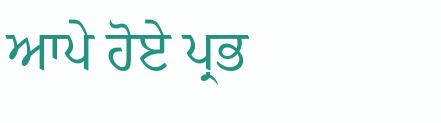ਆਪੇ ਹੋਏ ਪ੍ਰਭ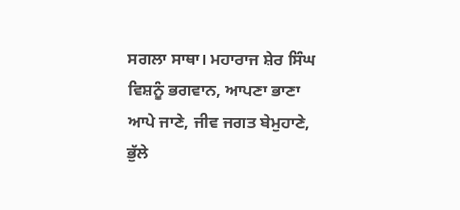ਸਗਲਾ ਸਾਥਾ। ਮਹਾਰਾਜ ਸ਼ੇਰ ਸਿੰਘ ਵਿਸ਼ਨੂੰ ਭਗਵਾਨ, ਆਪਣਾ ਭਾਣਾ ਆਪੇ ਜਾਣੇ, ਜੀਵ ਜਗਤ ਬੇਮੁਹਾਣੇ, ਭੁੱਲੇ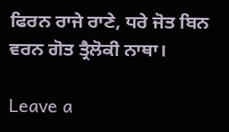ਫਿਰਨ ਰਾਜੇ ਰਾਣੇ, ਧਰੇ ਜੋਤ ਬਿਨ ਵਰਨ ਗੋਤ ਤ੍ਰੈਲੋਕੀ ਨਾਥਾ।

Leave a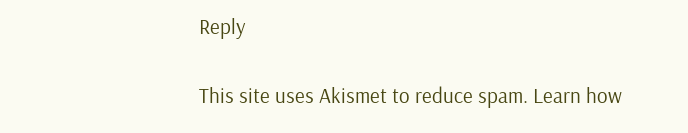Reply

This site uses Akismet to reduce spam. Learn how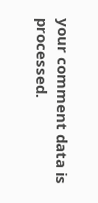your comment data is processed.